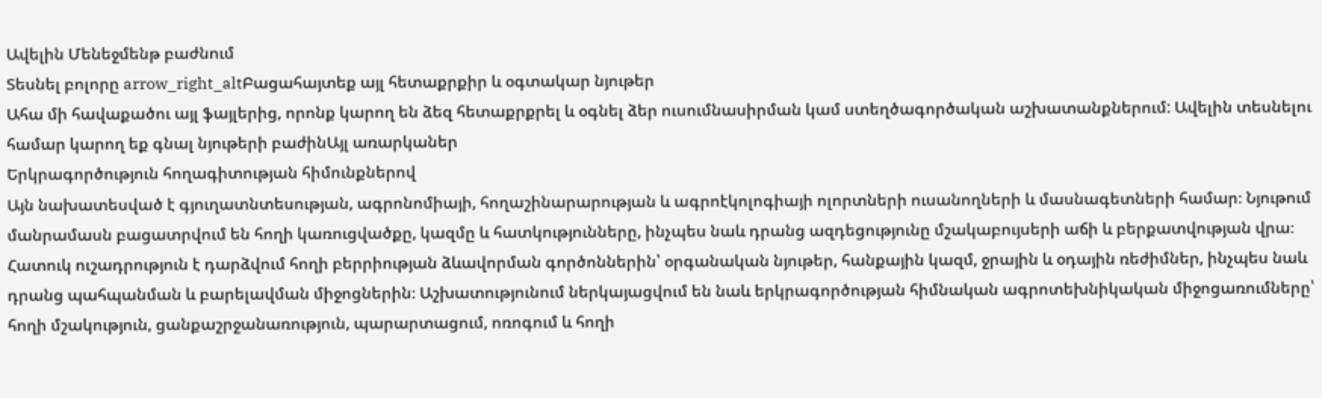Ավելին Մենեջմենթ բաժնում
Տեսնել բոլորը arrow_right_altԲացահայտեք այլ հետաքրքիր և օգտակար նյութեր
Ահա մի հավաքածու այլ ֆայլերից, որոնք կարող են ձեզ հետաքրքրել և օգնել ձեր ուսումնասիրման կամ ստեղծագործական աշխատանքներում: Ավելին տեսնելու համար կարող եք գնալ նյութերի բաժինԱյլ առարկաներ
Երկրագործություն հողագիտության հիմունքներով
Այն նախատեսված է գյուղատնտեսության, ագրոնոմիայի, հողաշինարարության և ագրոէկոլոգիայի ոլորտների ուսանողների և մասնագետների համար։ Նյութում մանրամասն բացատրվում են հողի կառուցվածքը, կազմը և հատկությունները, ինչպես նաև դրանց ազդեցությունը մշակաբույսերի աճի և բերքատվության վրա։ Հատուկ ուշադրություն է դարձվում հողի բերրիության ձևավորման գործոններին՝ օրգանական նյութեր, հանքային կազմ, ջրային և օդային ռեժիմներ, ինչպես նաև դրանց պահպանման և բարելավման միջոցներին։ Աշխատությունում ներկայացվում են նաև երկրագործության հիմնական ագրոտեխնիկական միջոցառումները՝ հողի մշակություն, ցանքաշրջանառություն, պարարտացում, ոռոգում և հողի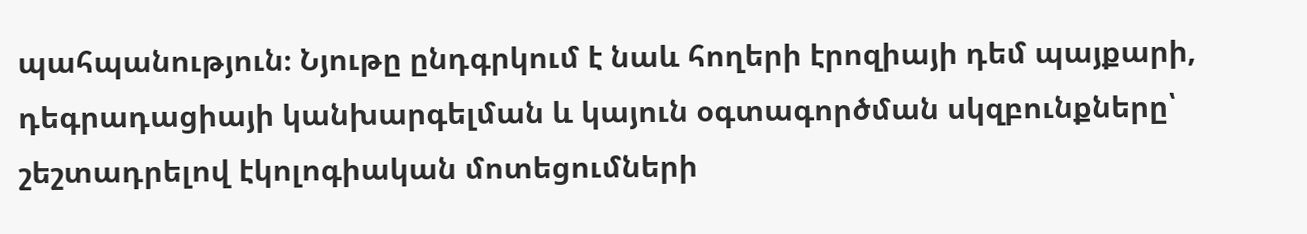պահպանություն։ Նյութը ընդգրկում է նաև հողերի էրոզիայի դեմ պայքարի, դեգրադացիայի կանխարգելման և կայուն օգտագործման սկզբունքները՝ շեշտադրելով էկոլոգիական մոտեցումների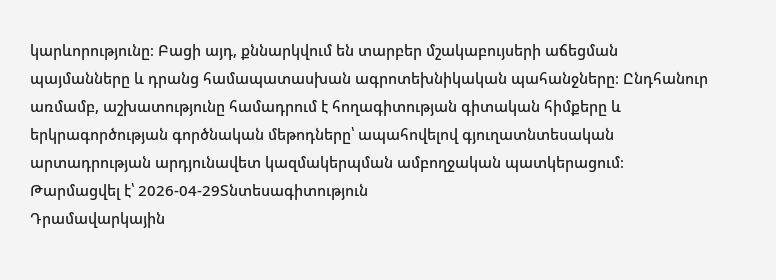կարևորությունը։ Բացի այդ, քննարկվում են տարբեր մշակաբույսերի աճեցման պայմանները և դրանց համապատասխան ագրոտեխնիկական պահանջները։ Ընդհանուր առմամբ, աշխատությունը համադրում է հողագիտության գիտական հիմքերը և երկրագործության գործնական մեթոդները՝ ապահովելով գյուղատնտեսական արտադրության արդյունավետ կազմակերպման ամբողջական պատկերացում։
Թարմացվել է՝ 2026-04-29Տնտեսագիտություն
Դրամավարկային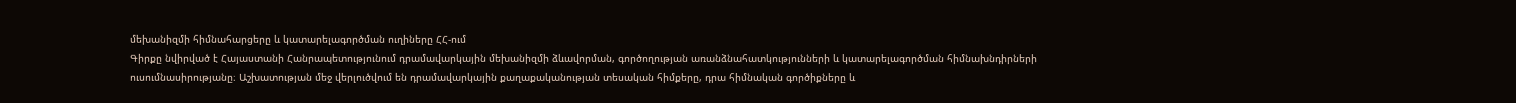մեխանիզմի հիմնահարցերը և կատարելագործման ուղիները ՀՀ-ում
Գիրքը նվիրված է Հայաստանի Հանրապետությունում դրամավարկային մեխանիզմի ձևավորման, գործողության առանձնահատկությունների և կատարելագործման հիմնախնդիրների ուսումնասիրությանը։ Աշխատության մեջ վերլուծվում են դրամավարկային քաղաքականության տեսական հիմքերը, դրա հիմնական գործիքները և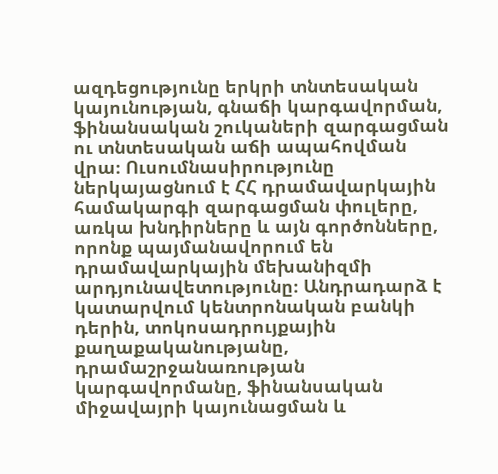ազդեցությունը երկրի տնտեսական կայունության, գնաճի կարգավորման, ֆինանսական շուկաների զարգացման ու տնտեսական աճի ապահովման վրա։ Ուսումնասիրությունը ներկայացնում է ՀՀ դրամավարկային համակարգի զարգացման փուլերը, առկա խնդիրները և այն գործոնները, որոնք պայմանավորում են դրամավարկային մեխանիզմի արդյունավետությունը։ Անդրադարձ է կատարվում կենտրոնական բանկի դերին, տոկոսադրույքային քաղաքականությանը, դրամաշրջանառության կարգավորմանը, ֆինանսական միջավայրի կայունացման և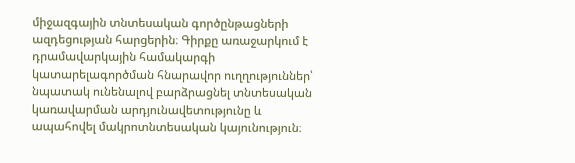միջազգային տնտեսական գործընթացների ազդեցության հարցերին։ Գիրքը առաջարկում է դրամավարկային համակարգի կատարելագործման հնարավոր ուղղություններ՝ նպատակ ունենալով բարձրացնել տնտեսական կառավարման արդյունավետությունը և ապահովել մակրոտնտեսական կայունություն։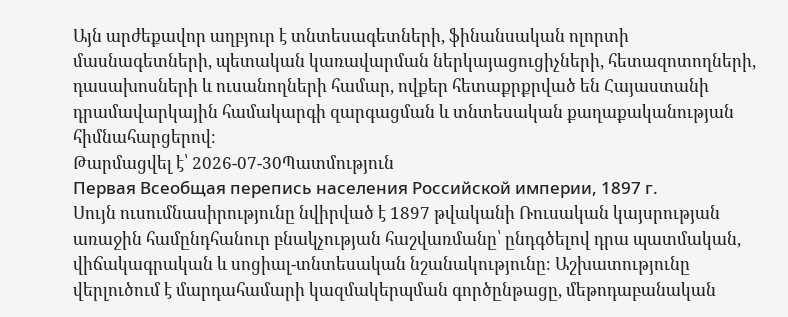Այն արժեքավոր աղբյուր է տնտեսագետների, ֆինանսական ոլորտի մասնագետների, պետական կառավարման ներկայացուցիչների, հետազոտողների, դասախոսների և ուսանողների համար, ովքեր հետաքրքրված են Հայաստանի դրամավարկային համակարգի զարգացման և տնտեսական քաղաքականության հիմնահարցերով։
Թարմացվել է՝ 2026-07-30Պատմություն
Первая Всеобщая перепись населения Российской империи, 1897 г.
Սույն ուսումնասիրությունը նվիրված է 1897 թվականի Ռուսական կայսրության առաջին համընդհանուր բնակչության հաշվառմանը՝ ընդգծելով դրա պատմական, վիճակագրական և սոցիալ-տնտեսական նշանակությունը։ Աշխատությունը վերլուծում է մարդահամարի կազմակերպման գործընթացը, մեթոդաբանական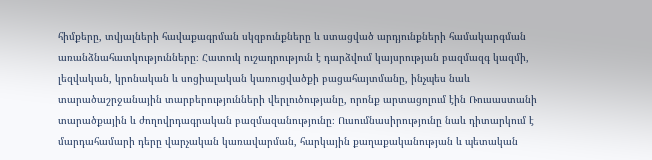հիմքերը, տվյալների հավաքագրման սկզբունքները և ստացված արդյունքների համակարգման առանձնահատկությունները։ Հատուկ ուշադրություն է դարձվում կայսրության բազմազգ կազմի, լեզվական, կրոնական և սոցիալական կառուցվածքի բացահայտմանը, ինչպես նաև տարածաշրջանային տարբերությունների վերլուծությանը, որոնք արտացոլում էին Ռուսաստանի տարածքային և ժողովրդագրական բազմազանությունը։ Ուսումնասիրությունը նաև դիտարկում է մարդահամարի դերը վարչական կառավարման, հարկային քաղաքականության և պետական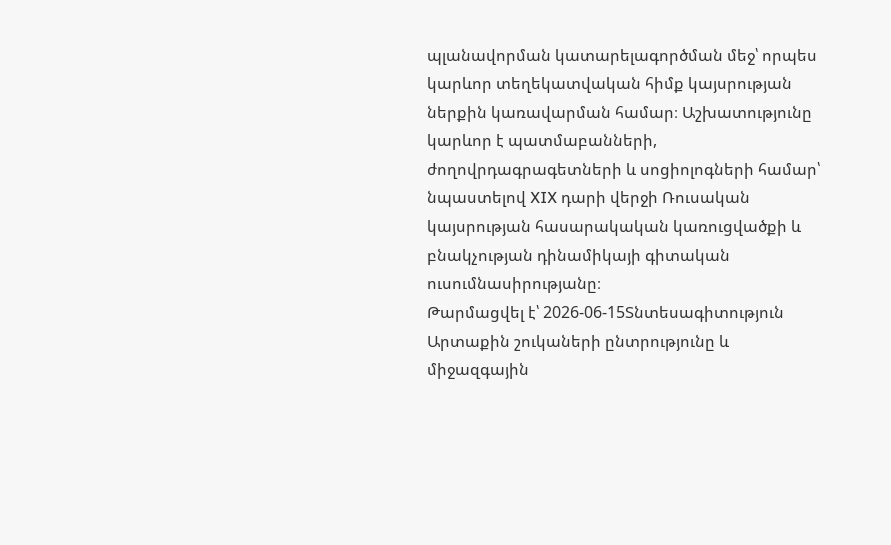պլանավորման կատարելագործման մեջ՝ որպես կարևոր տեղեկատվական հիմք կայսրության ներքին կառավարման համար։ Աշխատությունը կարևոր է պատմաբանների, ժողովրդագրագետների և սոցիոլոգների համար՝ նպաստելով XIX դարի վերջի Ռուսական կայսրության հասարակական կառուցվածքի և բնակչության դինամիկայի գիտական ուսումնասիրությանը։
Թարմացվել է՝ 2026-06-15Տնտեսագիտություն
Արտաքին շուկաների ընտրությունը և միջազգային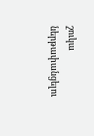շուկա ներթափանցելու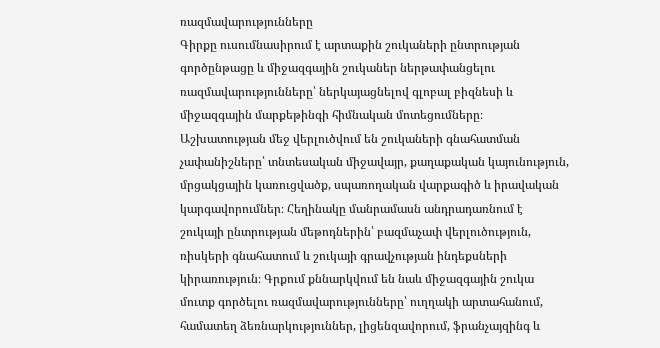ռազմավարությունները
Գիրքը ուսումնասիրում է արտաքին շուկաների ընտրության գործընթացը և միջազգային շուկաներ ներթափանցելու ռազմավարությունները՝ ներկայացնելով գլոբալ բիզնեսի և միջազգային մարքեթինգի հիմնական մոտեցումները։ Աշխատության մեջ վերլուծվում են շուկաների գնահատման չափանիշները՝ տնտեսական միջավայր, քաղաքական կայունություն, մրցակցային կառուցվածք, սպառողական վարքագիծ և իրավական կարգավորումներ։ Հեղինակը մանրամասն անդրադառնում է շուկայի ընտրության մեթոդներին՝ բազմաչափ վերլուծություն, ռիսկերի գնահատում և շուկայի գրավչության ինդեքսների կիրառություն։ Գրքում քննարկվում են նաև միջազգային շուկա մուտք գործելու ռազմավարությունները՝ ուղղակի արտահանում, համատեղ ձեռնարկություններ, լիցենզավորում, ֆրանչայզինգ և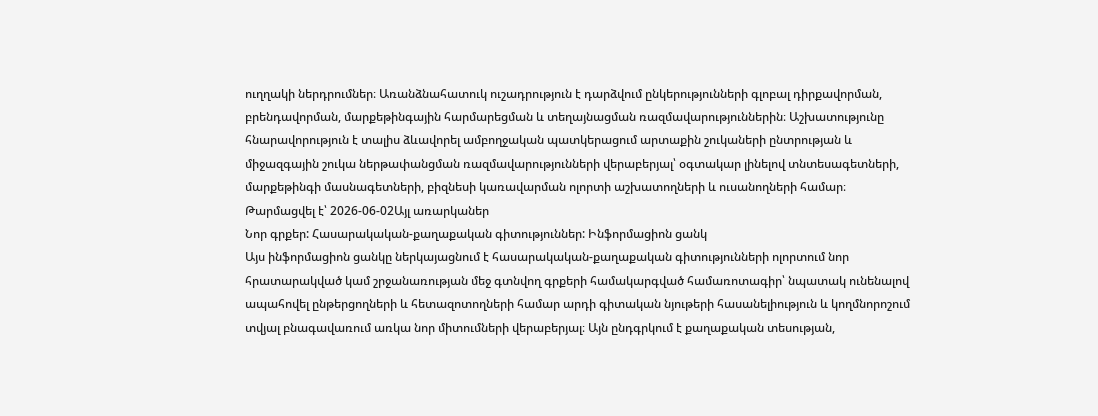ուղղակի ներդրումներ։ Առանձնահատուկ ուշադրություն է դարձվում ընկերությունների գլոբալ դիրքավորման, բրենդավորման, մարքեթինգային հարմարեցման և տեղայնացման ռազմավարություններին։ Աշխատությունը հնարավորություն է տալիս ձևավորել ամբողջական պատկերացում արտաքին շուկաների ընտրության և միջազգային շուկա ներթափանցման ռազմավարությունների վերաբերյալ՝ օգտակար լինելով տնտեսագետների, մարքեթինգի մասնագետների, բիզնեսի կառավարման ոլորտի աշխատողների և ուսանողների համար։
Թարմացվել է՝ 2026-06-02Այլ առարկաներ
Նոր գրքեր: Հասարակական-քաղաքական գիտություններ: Ինֆորմացիոն ցանկ
Այս ինֆորմացիոն ցանկը ներկայացնում է հասարակական-քաղաքական գիտությունների ոլորտում նոր հրատարակված կամ շրջանառության մեջ գտնվող գրքերի համակարգված համառոտագիր՝ նպատակ ունենալով ապահովել ընթերցողների և հետազոտողների համար արդի գիտական նյութերի հասանելիություն և կողմնորոշում տվյալ բնագավառում առկա նոր միտումների վերաբերյալ։ Այն ընդգրկում է քաղաքական տեսության,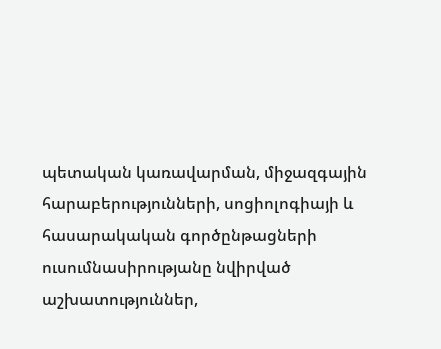պետական կառավարման, միջազգային հարաբերությունների, սոցիոլոգիայի և հասարակական գործընթացների ուսումնասիրությանը նվիրված աշխատություններ,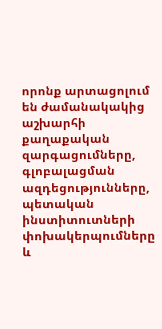որոնք արտացոլում են ժամանակակից աշխարհի քաղաքական զարգացումները, գլոբալացման ազդեցությունները, պետական ինստիտուտների փոխակերպումները և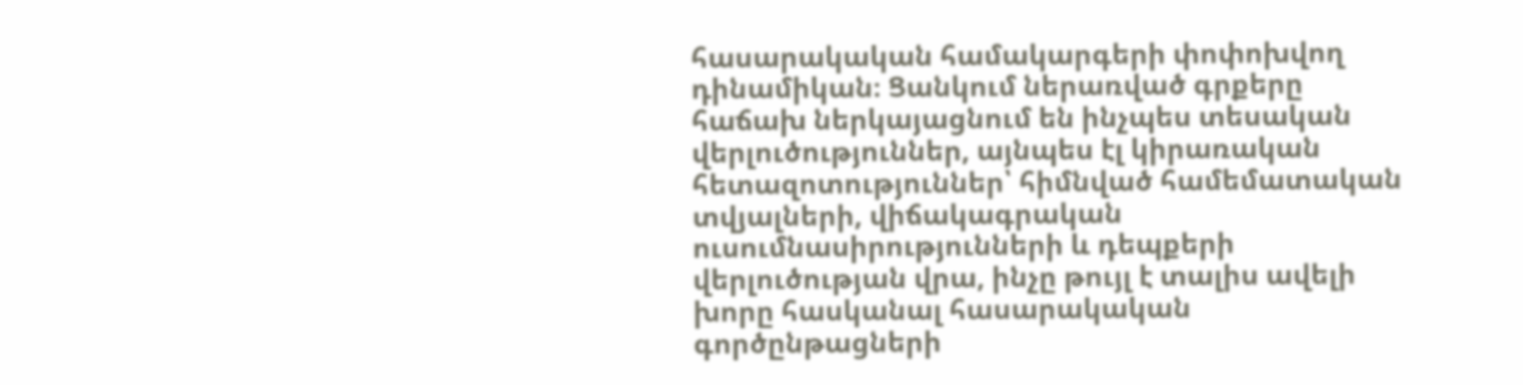հասարակական համակարգերի փոփոխվող դինամիկան։ Ցանկում ներառված գրքերը հաճախ ներկայացնում են ինչպես տեսական վերլուծություններ, այնպես էլ կիրառական հետազոտություններ՝ հիմնված համեմատական տվյալների, վիճակագրական ուսումնասիրությունների և դեպքերի վերլուծության վրա, ինչը թույլ է տալիս ավելի խորը հասկանալ հասարակական գործընթացների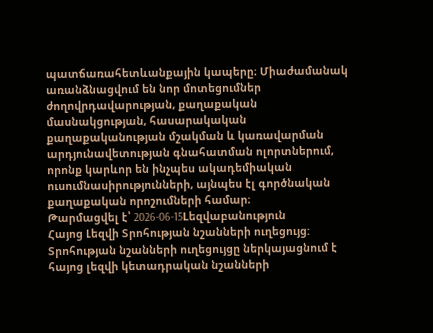պատճառահետևանքային կապերը։ Միաժամանակ առանձնացվում են նոր մոտեցումներ ժողովրդավարության, քաղաքական մասնակցության, հասարակական քաղաքականության մշակման և կառավարման արդյունավետության գնահատման ոլորտներում, որոնք կարևոր են ինչպես ակադեմիական ուսումնասիրությունների, այնպես էլ գործնական քաղաքական որոշումների համար։
Թարմացվել է՝ 2026-06-15Lեզվաբանություն
Հայոց Լեզվի Տրոհության նշանների ուղեցույց:
Տրոհության նշանների ուղեցույցը ներկայացնում է հայոց լեզվի կետադրական նշանների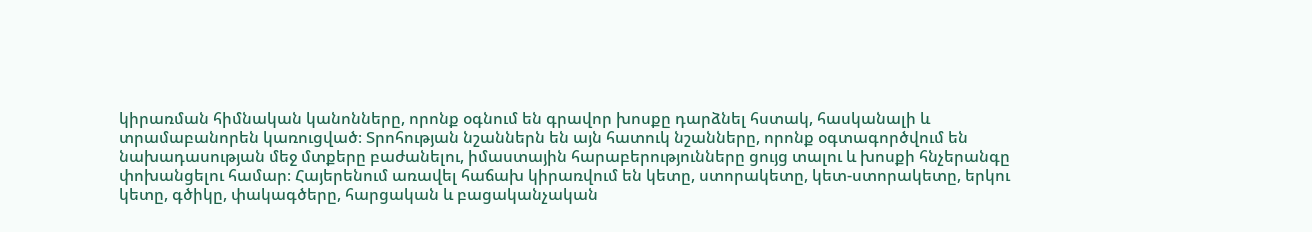կիրառման հիմնական կանոնները, որոնք օգնում են գրավոր խոսքը դարձնել հստակ, հասկանալի և տրամաբանորեն կառուցված։ Տրոհության նշաններն են այն հատուկ նշանները, որոնք օգտագործվում են նախադասության մեջ մտքերը բաժանելու, իմաստային հարաբերությունները ցույց տալու և խոսքի հնչերանգը փոխանցելու համար։ Հայերենում առավել հաճախ կիրառվում են կետը, ստորակետը, կետ-ստորակետը, երկու կետը, գծիկը, փակագծերը, հարցական և բացականչական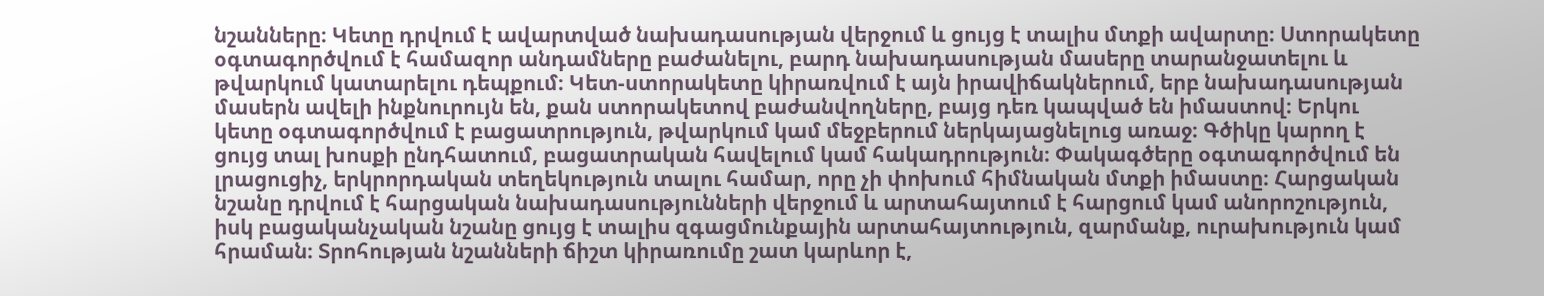նշանները։ Կետը դրվում է ավարտված նախադասության վերջում և ցույց է տալիս մտքի ավարտը։ Ստորակետը օգտագործվում է համազոր անդամները բաժանելու, բարդ նախադասության մասերը տարանջատելու և թվարկում կատարելու դեպքում։ Կետ-ստորակետը կիրառվում է այն իրավիճակներում, երբ նախադասության մասերն ավելի ինքնուրույն են, քան ստորակետով բաժանվողները, բայց դեռ կապված են իմաստով։ Երկու կետը օգտագործվում է բացատրություն, թվարկում կամ մեջբերում ներկայացնելուց առաջ։ Գծիկը կարող է ցույց տալ խոսքի ընդհատում, բացատրական հավելում կամ հակադրություն։ Փակագծերը օգտագործվում են լրացուցիչ, երկրորդական տեղեկություն տալու համար, որը չի փոխում հիմնական մտքի իմաստը։ Հարցական նշանը դրվում է հարցական նախադասությունների վերջում և արտահայտում է հարցում կամ անորոշություն, իսկ բացականչական նշանը ցույց է տալիս զգացմունքային արտահայտություն, զարմանք, ուրախություն կամ հրաման։ Տրոհության նշանների ճիշտ կիրառումը շատ կարևոր է,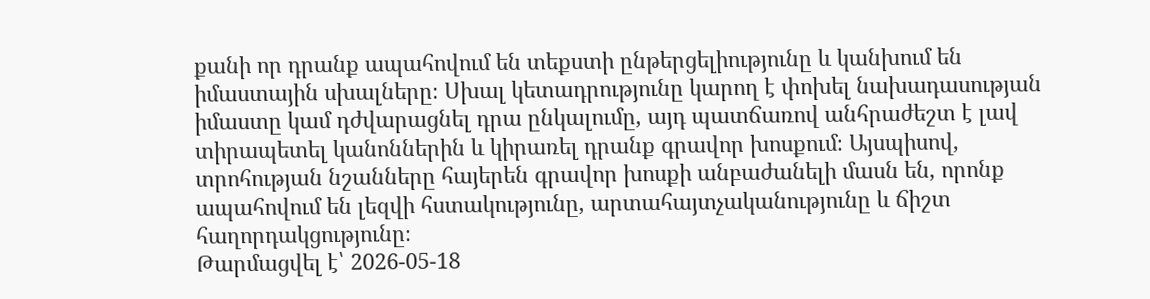քանի որ դրանք ապահովում են տեքստի ընթերցելիությունը և կանխում են իմաստային սխալները։ Սխալ կետադրությունը կարող է փոխել նախադասության իմաստը կամ դժվարացնել դրա ընկալումը, այդ պատճառով անհրաժեշտ է լավ տիրապետել կանոններին և կիրառել դրանք գրավոր խոսքում։ Այսպիսով, տրոհության նշանները հայերեն գրավոր խոսքի անբաժանելի մասն են, որոնք ապահովում են լեզվի հստակությունը, արտահայտչականությունը և ճիշտ հաղորդակցությունը։
Թարմացվել է՝ 2026-05-18